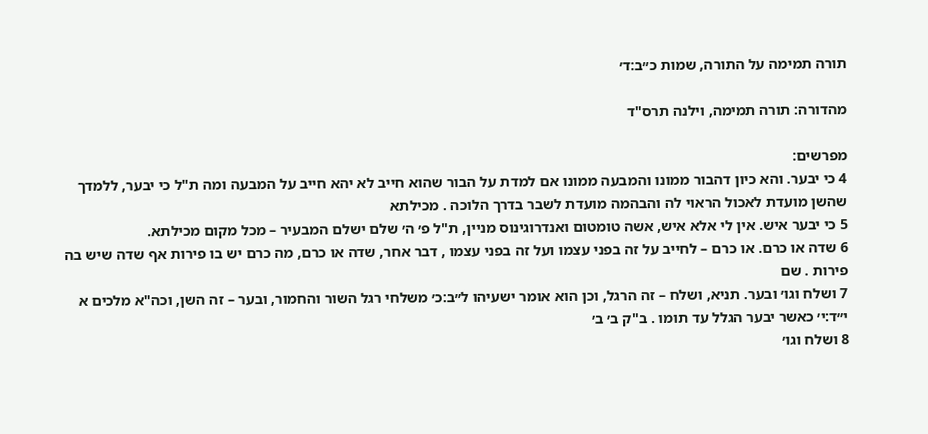תורה תמימה על התורה, שמות כ״ב:ד׳

מהדורה: תורה תמימה, וילנה תרס"ד

מפרשים:
4 כי יבער. והא כיון דהבור ממונו והמבעה ממונו אם למדת על הבור שהוא חייב לא יהא חייב על המבעה ומה ת"ל כי יבער, ללמדך שהשן מועדת לאכול הראוי לה והבהמה מועדת לשבר בדרך הלוכה . מכילתא
5 כי יבער איש. אין לי אלא איש, אשה טומטום ואנדרוגינוס מניין, ת"ל פ׳ ה׳ שלם ישלם המבעיר – מכל מקום מכילתא.
6 שדה או כרם. או כרם – לחייב על זה בפני עצמו ועל זה בפני עצמו , דבר אחר, שדה או כרם, מה כרם יש בו פירות אף שדה שיש בה פירות . שם
7 ושלח וגו׳ ובער. תניא, ושלח – זה הרגל, וכן הוא אומר ישעיהו ל״ב:כ׳ משלחי רגל השור והחמור, ובער – זה השן, וכה"א מלכים א י״ד:י׳ כאשר יבער הגלל עד תומו . ב"ק ב׳ ב׳
8 ושלח וגו׳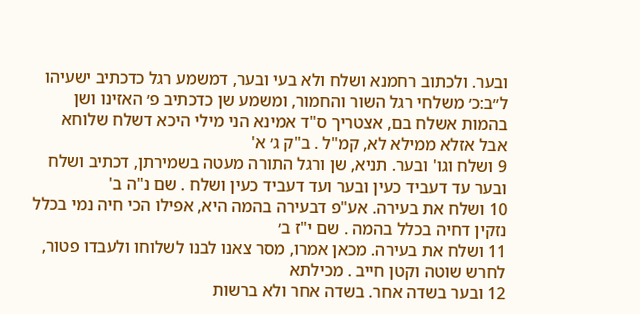ובער. ולכתוב רחמנא ושלח ולא בעי ובער, דמשמע רגל כדכתיב ישעיהו ל״ב:כ׳ משלחי רגל השור והחמור, ומשמע שן כדכתיב פ׳ האזינו ושן בהמות אשלח בם, אצטריך ס"ד אמינא הני מילי היכא דשלח שלוחא אבל אזלא ממילא לא, קמ"ל . ב"ק ג׳ א'
9 ושלח וגו' ובער. תניא, שן ורגל התורה מעטה בשמירתן, דכתיב ושלח ובער עד דעביד כעין ובער ועד דעביד כעין ושלח . שם נ"ה ב'
10 ושלח את בעירה. אע"פ דבעירה בהמה היא, אפילו הכי חיה נמי בכלל נזקין דחיה בכלל בהמה . שם י"ז ב׳
11 ושלח את בעירה. מכאן אמרו, מסר צאנו לבנו לשלוחו ולעבדו פטור, לחרש שוטה וקטן חייב . מכילתא
12 ובער בשדה אחר. בשדה אחר ולא ברשות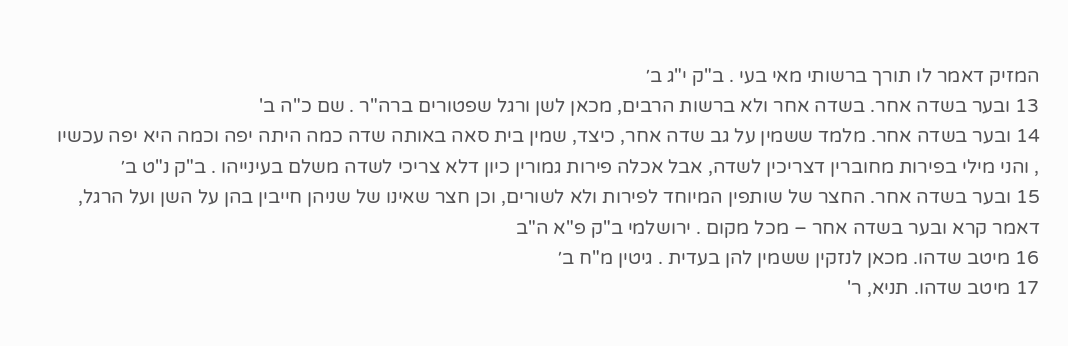המזיק דאמר לו תורך ברשותי מאי בעי . ב"ק י"ג ב׳
13 ובער בשדה אחר. בשדה אחר ולא ברשות הרבים, מכאן לשן ורגל שפטורים ברה"ר . שם כ"ה ב'
14 ובער בשדה אחר. מלמד ששמין על גב שדה אחר, כיצד, שמין בית סאה באותה שדה כמה היתה יפה וכמה היא יפה עכשיו , והני מילי בפירות מחוברין דצריכין לשדה, אבל אכלה פירות גמורין כיון דלא צריכי לשדה משלם בעינייהו . ב"ק נ"ט ב׳
15 ובער בשדה אחר. החצר של שותפין המיוחד לפירות ולא לשורים, וכן חצר שאינו של שניהן חייבין בהן על השן ועל הרגל, דאמר קרא ובער בשדה אחר – מכל מקום . ירושלמי ב"ק פ"א ה"ב
16 מיטב שדהו. מכאן לנזקין ששמין להן בעדית . גיטין מ"ח ב׳
17 מיטב שדהו. תניא, ר'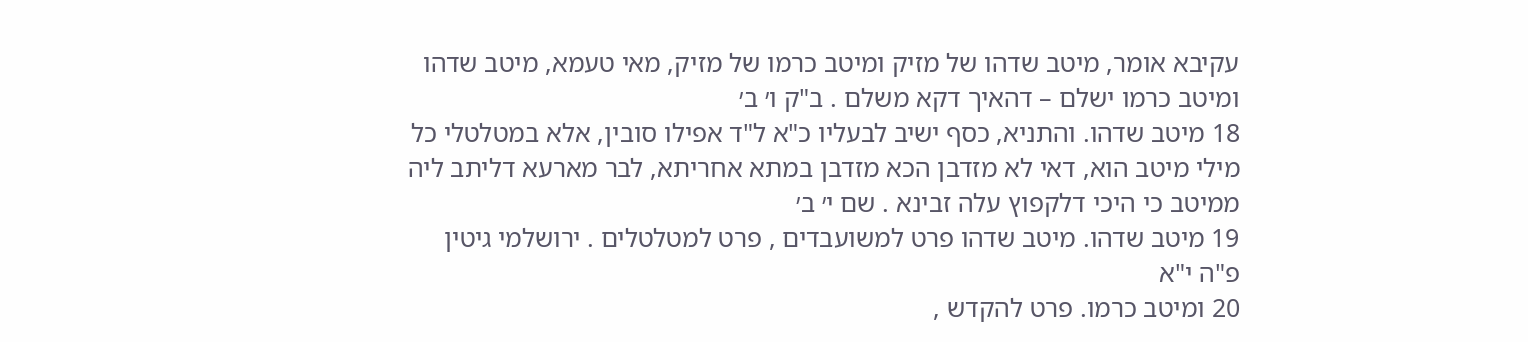עקיבא אומר, מיטב שדהו של מזיק ומיטב כרמו של מזיק, מאי טעמא, מיטב שדהו ומיטב כרמו ישלם – דהאיך דקא משלם . ב"ק ו׳ ב׳
18 מיטב שדהו. והתניא, כסף ישיב לבעליו כ"א ל"ד אפילו סובין, אלא במטלטלי כל מילי מיטב הוא, דאי לא מזדבן הכא מזדבן במתא אחריתא, לבר מארעא דליתב ליה ממיטב כי היכי דלקפוץ עלה זבינא . שם י׳ ב׳
19 מיטב שדהו. מיטב שדהו פרט למשועבדים , פרט למטלטלים . ירושלמי גיטין פ"ה י"א
20 ומיטב כרמו. פרט להקדש ,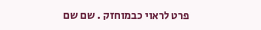פרט לראוי כבמוחזק . שם שם